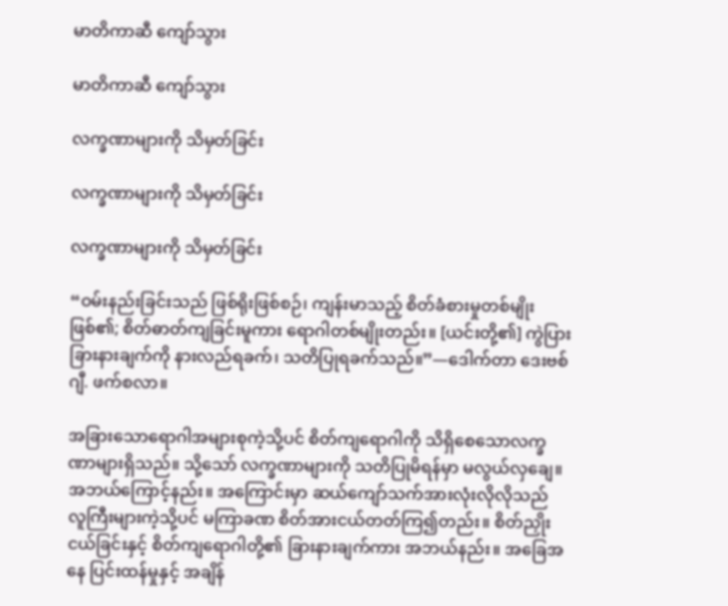မာတိကာဆီ ကျော်သွား

မာတိကာဆီ ကျော်သွား

လက္ခဏာများကို သိမှတ်ခြင်း

လက္ခဏာများကို သိမှတ်ခြင်း

လက္ခဏာများကို သိမှတ်ခြင်း

“ဝမ်းနည်းခြင်းသည် ဖြစ်ရိုးဖြစ်စဉ်၊ ကျန်းမာသည့် စိတ်ခံစားမှုတစ်မျိုးဖြစ်၏; စိတ်ဓာတ်ကျခြင်းမူကား ရောဂါတစ်မျိုးတည်း။ [ယင်းတို့၏] ကွဲပြားခြားနားချက်ကို နားလည်ရခက်၊ သတိပြုရခက်သည်။”—ဒေါက်တာ ဒေးဗစ် ဂျီ. ဖက်စလာ။

အခြားသောရောဂါအများစုကဲ့သို့ပင် စိတ်ကျရောဂါကို သိရှိစေသောလက္ခဏာများရှိသည်။ သို့သော် လက္ခဏာများကို သတိပြုမိရန်မှာ မလွယ်လှချေ။ အဘယ်ကြောင့်နည်း။ အကြောင်းမှာ ဆယ်ကျော်သက်အားလုံးလိုလိုသည် လူကြီးများကဲ့သို့ပင် မကြာခဏ စိတ်အားငယ်တတ်ကြ၍တည်း။ စိတ်ညှိုးငယ်ခြင်းနှင့် စိတ်ကျရောဂါတို့၏ ခြားနားချက်ကား အဘယ်နည်း။ အခြေအနေ ပြင်းထန်မှုနှင့် အချိန်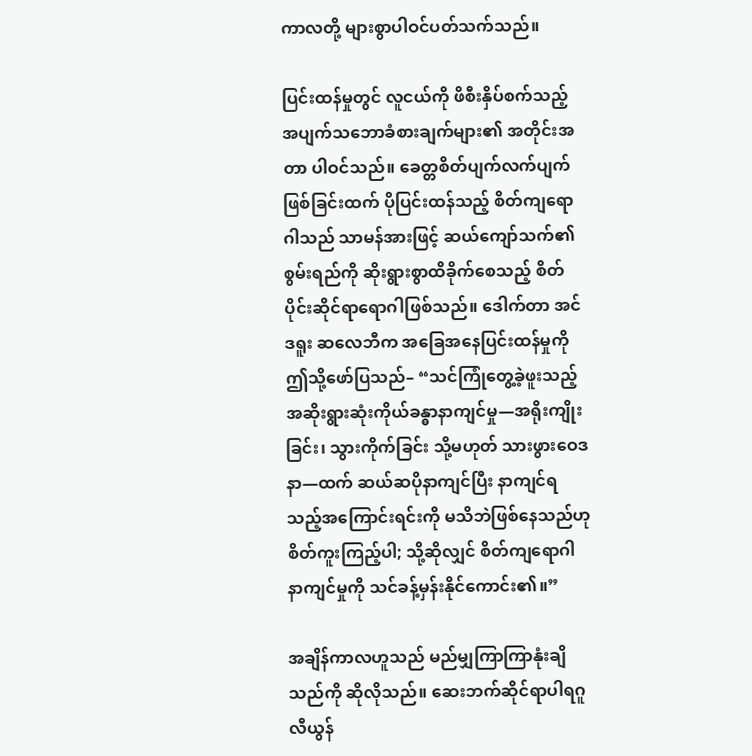ကာလတို့ များစွာပါဝင်ပတ်သက်သည်။

ပြင်းထန်မှုတွင် လူငယ်ကို ဖိစီးနှိပ်စက်သည့် အပျက်သဘောခံစားချက်များ၏ အတိုင်းအတာ ပါဝင်သည်။ ခေတ္တစိတ်ပျက်လက်ပျက်ဖြစ်ခြင်းထက် ပိုပြင်းထန်သည့် စိတ်ကျရောဂါသည် သာမန်အားဖြင့် ဆယ်ကျော်သက်၏စွမ်းရည်ကို ဆိုးရွားစွာထိခိုက်စေသည့် စိတ်ပိုင်းဆိုင်ရာရောဂါဖြစ်သည်။ ဒေါက်တာ အင်ဒရူး ဆလေဘီက အခြေအနေပြင်းထန်မှုကို ဤသို့ဖော်ပြသည်– “သင်ကြုံတွေ့ခဲ့ဖူးသည့် အဆိုးရွားဆုံးကိုယ်ခန္ဓာနာကျင်မှု—အရိုးကျိုးခြင်း၊ သွားကိုက်ခြင်း သို့မဟုတ် သားဖွားဝေဒနာ—ထက် ဆယ်ဆပိုနာကျင်ပြီး နာကျင်ရသည့်အကြောင်းရင်းကို မသိဘဲဖြစ်နေသည်ဟု စိတ်ကူးကြည့်ပါ; သို့ဆိုလျှင် စိတ်ကျရောဂါ နာကျင်မှုကို သင်ခန့်မှန်းနိုင်ကောင်း၏။”

အချိန်ကာလဟူသည် မည်မျှကြာကြာနုံးချိသည်ကို ဆိုလိုသည်။ ဆေးဘက်ဆိုင်ရာပါရဂူ လီယွန်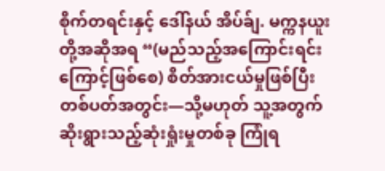စိုက်တရင်းနှင့် ဒေါ်နယ် အိပ်ခ်ျ. မက္ကနယူးတို့အဆိုအရ “(မည်သည့်အကြောင်းရင်းကြောင့်ဖြစ်စေ) စိတ်အားငယ်မှုဖြစ်ပြီး တစ်ပတ်အတွင်း—သို့မဟုတ် သူ့အတွက် ဆိုးရွားသည့်ဆုံးရှုံးမှုတစ်ခု ကြုံရ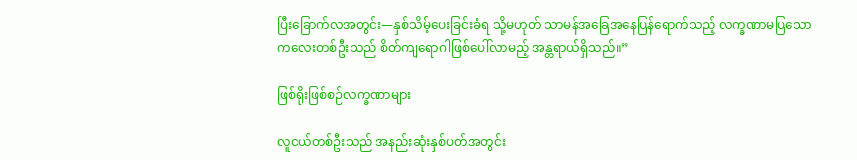ပြီးခြောက်လအတွင်း—နှစ်သိမ့်ပေးခြင်းခံရ သို့မဟုတ် သာမန်အခြေအနေပြန်ရောက်သည့် လက္ခဏာမပြသော ကလေးတစ်ဦးသည် စိတ်ကျရောဂါဖြစ်ပေါ်လာမည့် အန္တရာယ်ရှိသည်။”

ဖြစ်ရိုးဖြစ်စဉ်လက္ခဏာများ

လူငယ်တစ်ဦးသည် အနည်းဆုံးနှစ်ပတ်အတွင်း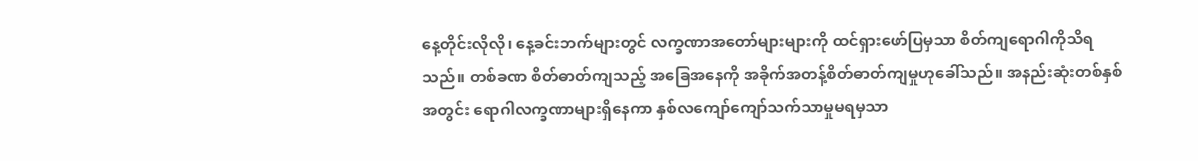နေ့တိုင်းလိုလို၊ နေ့ခင်းဘက်များတွင် လက္ခဏာအတော်များများကို ထင်ရှားဖော်ပြမှသာ စိတ်ကျရောဂါကိုသိရသည်။ တစ်ခဏ စိတ်ဓာတ်ကျသည့် အခြေအနေကို အခိုက်အတန့်စိတ်ဓာတ်ကျမှုဟုခေါ်သည်။ အနည်းဆုံးတစ်နှစ်အတွင်း ရောဂါလက္ခဏာများရှိနေကာ နှစ်လကျော်ကျော်သက်သာမှုမရမှသာ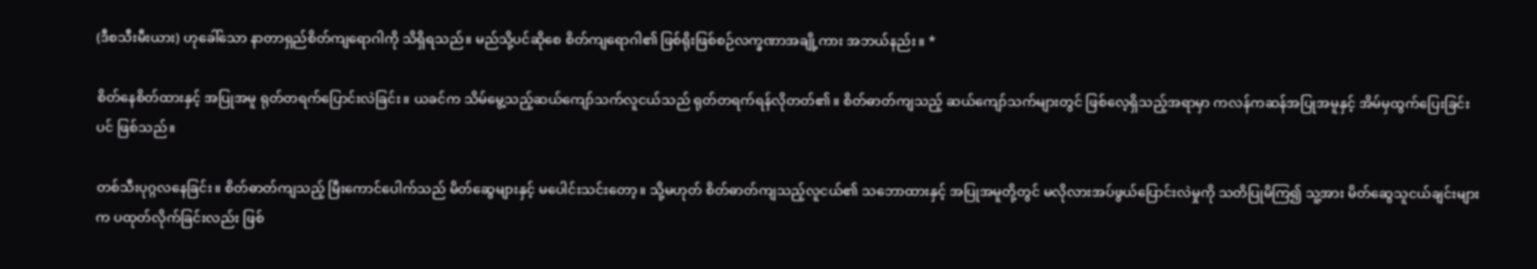(ဒီစသီးမီးယား) ဟုခေါ်သော နာတာရှည်စိတ်ကျရောဂါကို သိရှိရသည်။ မည်သို့ပင်ဆိုစေ စိတ်ကျရောဂါ၏ ဖြစ်ရိုးဖြစ်စဉ်လက္ခဏာအချို့ကား အဘယ်နည်း။ *

စိတ်နေစိတ်ထားနှင့် အပြုအမူ ရုတ်တရက်ပြောင်းလဲခြင်း။ ယခင်က သိမ်မွေ့သည့်ဆယ်ကျော်သက်လူငယ်သည် ရုတ်တရက်ရန်လိုတတ်၏။ စိတ်ဓာတ်ကျသည့် ဆယ်ကျော်သက်များတွင် ဖြစ်လေ့ရှိသည့်အရာမှာ ကလန်ကဆန်အပြုအမူနှင့် အိမ်မှထွက်ပြေးခြင်းပင် ဖြစ်သည်။

တစ်သီးပုဂ္ဂလနေခြင်း။ စိတ်ဓာတ်ကျသည့် မြီးကောင်ပေါက်သည် မိတ်ဆွေများနှင့် မပေါင်းသင်းတော့။ သို့မဟုတ် စိတ်ဓာတ်ကျသည့်လူငယ်၏ သဘောထားနှင့် အပြုအမူတို့တွင် မလိုလားအပ်ဖွယ်ပြောင်းလဲမှုကို သတိပြုမိကြ၍ သူ့အား မိတ်ဆွေသူငယ်ချင်းများက ပထုတ်လိုက်ခြင်းလည်း ဖြစ်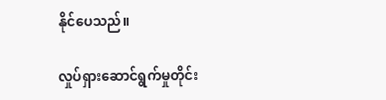နိုင်ပေသည်။

လှုပ်ရှားဆောင်ရွက်မှုတိုင်း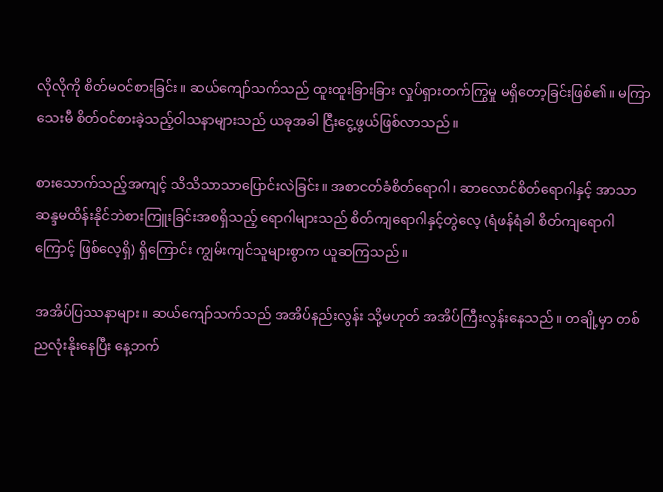လိုလိုကို စိတ်မဝင်စားခြင်း။ ဆယ်ကျော်သက်သည် ထူးထူးခြားခြား လှုပ်ရှားတက်ကြွမှု မရှိတော့ခြင်းဖြစ်၏။ မကြာသေးမီ စိတ်ဝင်စားခဲ့သည့်ဝါသနာများသည် ယခုအခါ ငြီးငွေ့ဖွယ်ဖြစ်လာသည်။

စားသောက်သည့်အကျင့် သိသိသာသာပြောင်းလဲခြင်း။ အစာငတ်ခံစိတ်ရောဂါ၊ ဆာလောင်စိတ်ရောဂါနှင့် အာသာဆန္ဒမထိန်းနိုင်ဘဲစားကြူးခြင်းအစရှိသည့် ရောဂါများသည် စိတ်ကျရောဂါနှင့်တွဲလေ့ (ရံဖန်ရံခါ စိတ်ကျရောဂါကြောင့် ဖြစ်လေ့ရှိ) ရှိကြောင်း ကျွမ်းကျင်သူများစွာက ယူဆကြသည်။

အအိပ်ပြဿနာများ။ ဆယ်ကျော်သက်သည် အအိပ်နည်းလွန်း သို့မဟုတ် အအိပ်ကြီးလွန်းနေသည်။ တချို့မှာ တစ်ညလုံးနိုးနေပြီး နေ့ဘက်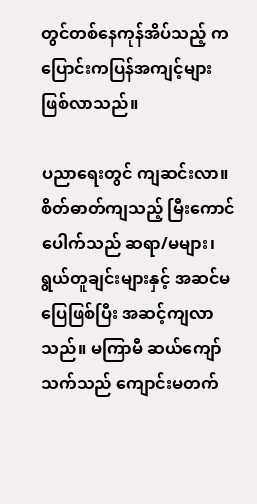တွင်တစ်နေကုန်အိပ်သည့် ကပြောင်းကပြန်အကျင့်များ ဖြစ်လာသည်။

ပညာရေးတွင် ကျဆင်းလာ။ စိတ်ဓာတ်ကျသည့် မြီးကောင်ပေါက်သည် ဆရာ/မများ၊ ရွယ်တူချင်းများနှင့် အဆင်မပြေဖြစ်ပြီး အဆင့်ကျလာသည်။ မကြာမီ ဆယ်ကျော်သက်သည် ကျောင်းမတက်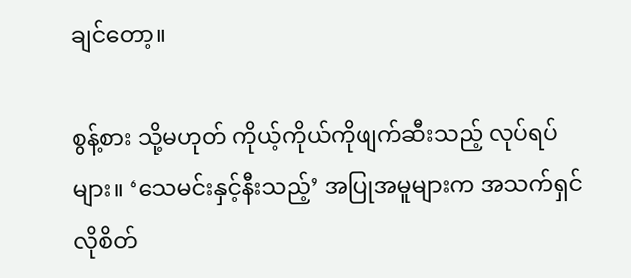ချင်တော့။

စွန့်စား သို့မဟုတ် ကိုယ့်ကိုယ်ကိုဖျက်ဆီးသည့် လုပ်ရပ်များ။ ‘သေမင်းနှင့်နီးသည့်’ အပြုအမူများက အသက်ရှင်လိုစိတ်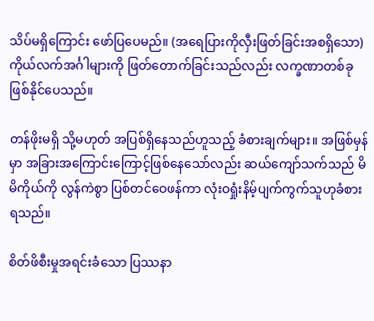သိပ်မရှိကြောင်း ဖော်ပြပေမည်။ (အရေပြားကိုလှီးဖြတ်ခြင်းအစရှိသော) ကိုယ်လက်အင်္ဂါများကို ဖြတ်တောက်ခြင်းသည်လည်း လက္ခဏာတစ်ခုဖြစ်နိုင်ပေသည်။

တန်ဖိုးမရှိ သို့မဟုတ် အပြစ်ရှိနေသည်ဟူသည့် ခံစားချက်များ။ အဖြစ်မှန်မှာ အခြားအကြောင်းကြောင့်ဖြစ်နေသော်လည်း ဆယ်ကျော်သက်သည် မိမိကိုယ်ကို လွန်ကဲစွာ ပြစ်တင်ဝေဖန်ကာ လုံးဝရှုံးနိမ့်ပျက်ကွက်သူဟုခံစားရသည်။

စိတ်ဖိစီးမှုအရင်းခံသော ပြဿနာ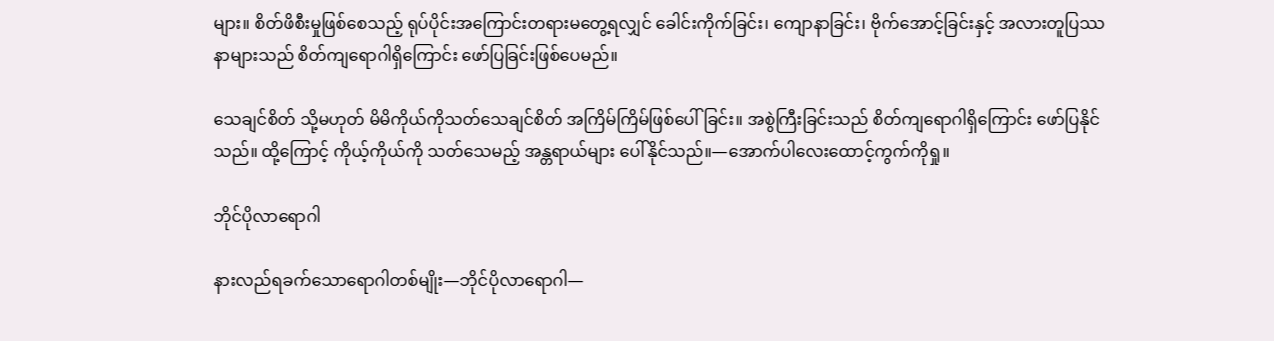များ။ စိတ်ဖိစီးမှုဖြစ်စေသည့် ရုပ်ပိုင်းအကြောင်းတရားမတွေ့ရလျှင် ခေါင်းကိုက်ခြင်း၊ ကျောနာခြင်း၊ ဗိုက်အောင့်ခြင်းနှင့် အလားတူပြဿနာများသည် စိတ်ကျရောဂါရှိကြောင်း ဖော်ပြခြင်းဖြစ်ပေမည်။

သေချင်စိတ် သို့မဟုတ် မိမိကိုယ်ကိုသတ်သေချင်စိတ် အကြိမ်ကြိမ်ဖြစ်ပေါ်ခြင်း။ အစွဲကြီးခြင်းသည် စိတ်ကျရောဂါရှိကြောင်း ဖော်ပြနိုင်သည်။ ထို့ကြောင့် ကိုယ့်ကိုယ်ကို သတ်သေမည့် အန္တရာယ်များ ပေါ်နိုင်သည်။—အောက်ပါလေးထောင့်ကွက်ကိုရှု။

ဘိုင်ပိုလာရောဂါ

နားလည်ရခက်သောရောဂါတစ်မျိုး—ဘိုင်ပိုလာရောဂါ—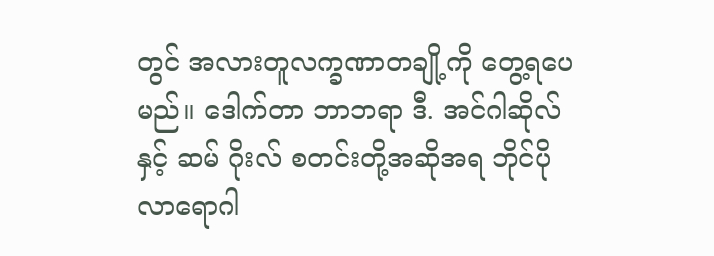တွင် အလားတူလက္ခဏာတချို့ကို တွေ့ရပေမည်။ ဒေါက်တာ ဘာဘရာ ဒီ. အင်ဂါဆိုလ်နှင့် ဆမ် ဂိုးလ် စတင်းတို့အဆိုအရ ဘိုင်ပိုလာရောဂါ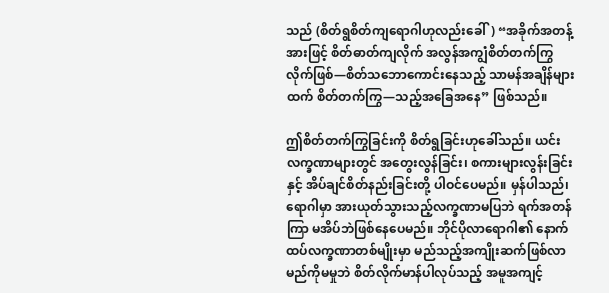သည် (စိတ်ရွစိတ်ကျရောဂါဟုလည်းခေါ်) “အခိုက်အတန့်အားဖြင့် စိတ်ဓာတ်ကျလိုက် အလွန်အကျွံစိတ်တက်ကြွလိုက်ဖြစ်—စိတ်သဘောကောင်းနေသည့် သာမန်အချိန်များထက် စိတ်တက်ကြွ—သည့်အခြေအနေ” ဖြစ်သည်။

ဤစိတ်တက်ကြွခြင်းကို စိတ်ရွခြင်းဟုခေါ်သည်။ ယင်းလက္ခဏာများတွင် အတွေးလွန်ခြင်း၊ စကားများလွန်းခြင်းနှင့် အိပ်ချင်စိတ်နည်းခြင်းတို့ ပါဝင်ပေမည်။ မှန်ပါသည်၊ ရောဂါမှာ အားယုတ်သွားသည့်လက္ခဏာမပြဘဲ ရက်အတန်ကြာ မအိပ်ဘဲဖြစ်နေပေမည်။ ဘိုင်ပိုလာရောဂါ၏ နောက်ထပ်လက္ခဏာတစ်မျိုးမှာ မည်သည့်အကျိုးဆက်ဖြစ်လာမည်ကိုမမှုဘဲ စိတ်လိုက်မာန်ပါလုပ်သည့် အမူအကျင့်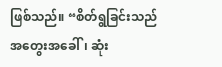ဖြစ်သည်။ “စိတ်ရွခြင်းသည် အတွေးအခေါ်၊ ဆုံး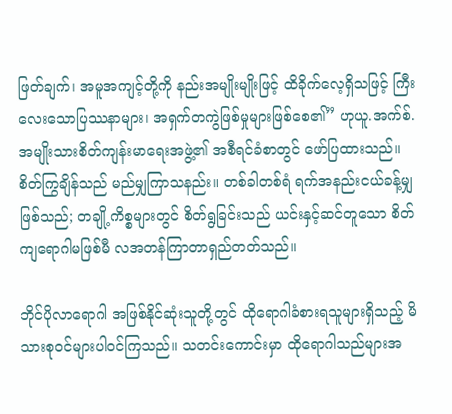ဖြတ်ချက်၊ အမူအကျင့်တို့ကို နည်းအမျိုးမျိုးဖြင့် ထိခိုက်လေ့ရှိသဖြင့် ကြီးလေးသောပြဿနာများ၊ အရှက်တကွဲဖြစ်မှုများဖြစ်စေ၏” ဟုယူ.အက်စ်. အမျိုးသားစိတ်ကျန်းမာရေးအဖွဲ့၏ အစီရင်ခံစာတွင် ဖော်ပြထားသည်။ စိတ်ကြွချိန်သည် မည်မျှကြာသနည်း။ တစ်ခါတစ်ရံ ရက်အနည်းငယ်ခန့်မျှဖြစ်သည်; တချို့ကိစ္စများတွင် စိတ်ရွခြင်းသည် ယင်းနှင့်ဆင်တူသော စိတ်ကျရောဂါမဖြစ်မီ လအတန်ကြာတာရှည်တတ်သည်။

ဘိုင်ပိုလာရောဂါ အဖြစ်နိုင်ဆုံးသူတို့တွင် ထိုရောဂါခံစားရသူများရှိသည့် မိသားစုဝင်များပါဝင်ကြသည်။ သတင်းကောင်းမှာ ထိုရောဂါသည်များအ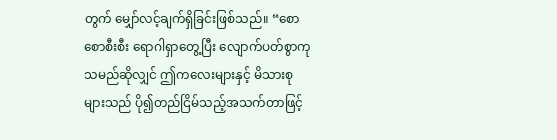တွက် မျှော်လင့်ချက်ရှိခြင်းဖြစ်သည်။ “စောစောစီးစီး ရောဂါရှာတွေ့ပြီး လျောက်ပတ်စွာကုသမည်ဆိုလျှင် ဤကလေးများနှင့် မိသားစုများသည် ပို၍တည်ငြိမ်သည့်အသက်တာဖြင့်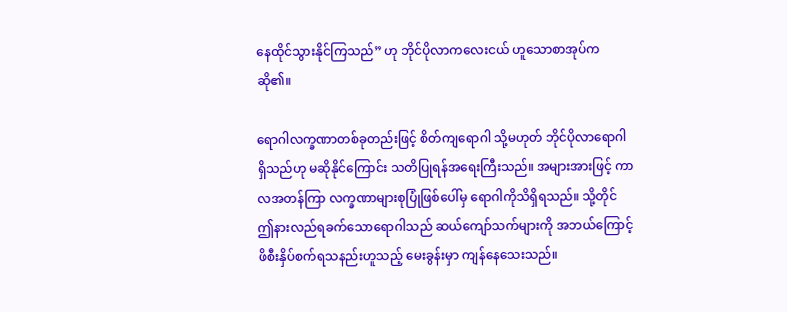နေထိုင်သွားနိုင်ကြသည်” ဟု ဘိုင်ပိုလာကလေးငယ် ဟူသောစာအုပ်ကဆို၏။

ရောဂါလက္ခဏာတစ်ခုတည်းဖြင့် စိတ်ကျရောဂါ သို့မဟုတ် ဘိုင်ပိုလာရောဂါရှိသည်ဟု မဆိုနိုင်ကြောင်း သတိပြုရန်အရေးကြီးသည်။ အများအားဖြင့် ကာလအတန်ကြာ လက္ခဏာများစုပြုံဖြစ်ပေါ်မှ ရောဂါကိုသိရှိရသည်။ သို့တိုင် ဤနားလည်ရခက်သောရောဂါသည် ဆယ်ကျော်သက်များကို အဘယ်ကြောင့် ဖိစီးနှိပ်စက်ရသနည်းဟူသည့် မေးခွန်းမှာ ကျန်နေသေးသည်။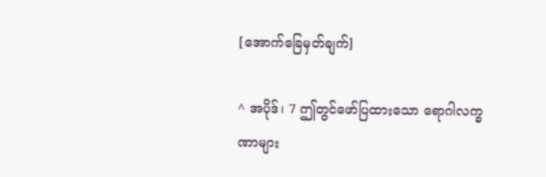[အောက်ခြေမှတ်ချက်]

^ အပိုဒ်၊ 7 ဤတွင်ဖော်ပြထားသော ရောဂါလက္ခဏာများ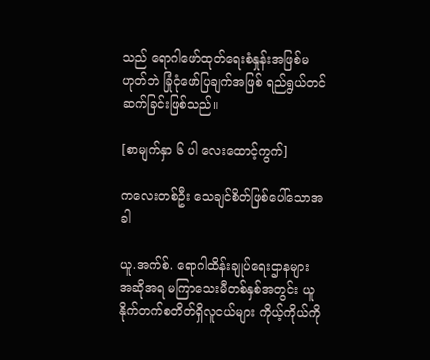သည် ရောဂါဖော်ထုတ်ရေးစံနှုန်းအဖြစ်မဟုတ်ဘဲ ခြုံငုံဖော်ပြချက်အဖြစ် ရည်ရွယ်တင်ဆက်ခြင်းဖြစ်သည်။

[စာမျက်နှာ ၆ ပါ လေးထောင့်ကွက်]

ကလေးတစ်ဦး သေချင်စိတ်ဖြစ်ပေါ်သောအခါ

ယူ.အက်စ်. ရောဂါထိန်းချုပ်ရေးဌာနများ အဆိုအရ မကြာသေးမီတစ်နှစ်အတွင်း ယူနိုက်တက်စတိတ်ရှိလူငယ်များ ကိုယ့်ကိုယ်ကို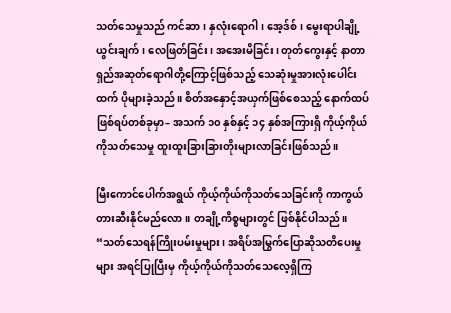သတ်သေမှုသည် ကင်ဆာ၊ နှလုံးရောဂါ၊ အေ့ဒ်စ်၊ မွေးရာပါချို့ယွင်းချက်၊ လေဖြတ်ခြင်း၊ အအေးမိခြင်း၊ တုတ်ကွေးနှင့် နာတာရှည်အဆုတ်ရောဂါတို့ကြောင့်ဖြစ်သည့် သေဆုံးမှုအားလုံးပေါင်းထက် ပိုများခဲ့သည်။ စိတ်အနှောင့်အယှက်ဖြစ်စေသည့် နောက်ထပ်ဖြစ်ရပ်တစ်ခုမှာ– အသက် ၁၀ နှစ်နှင့် ၁၄ နှစ်အကြားရှိ ကိုယ့်ကိုယ်ကိုသတ်သေမှု ထူးထူးခြားခြားတိုးများလာခြင်းဖြစ်သည်။

မြီးကောင်ပေါက်အရွယ် ကိုယ့်ကိုယ်ကိုသတ်သေခြင်းကို ကာကွယ်တားဆီးနိုင်မည်လော။ တချို့ကိစ္စများတွင် ဖြစ်နိုင်ပါသည်။ “သတ်သေရန်ကြိုးပမ်းမှုများ၊ အရိပ်အမြွက်ပြောဆိုသတိပေးမှုများ အရင်ပြုပြီးမှ ကိုယ့်ကိုယ်ကိုသတ်သေလေ့ရှိကြ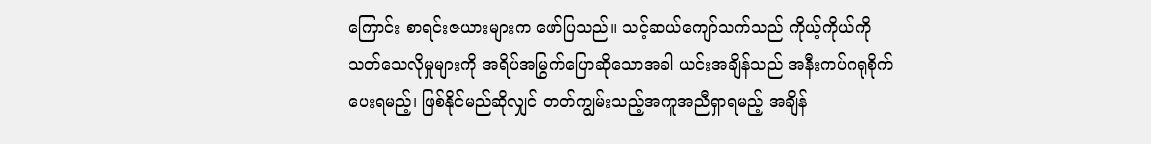ကြောင်း စာရင်းဇယားများက ဖော်ပြသည်။ သင့်ဆယ်ကျော်သက်သည် ကိုယ့်ကိုယ်ကိုသတ်သေလိုမှုများကို အရိပ်အမြွက်ပြောဆိုသောအခါ ယင်းအချိန်သည် အနီးကပ်ဂရုစိုက်ပေးရမည့်၊ ဖြစ်နိုင်မည်ဆိုလျှင် တတ်ကျွမ်းသည့်အကူအညီရှာရမည့် အချိန်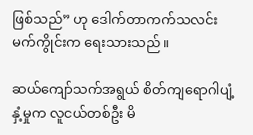ဖြစ်သည်” ဟု ဒေါက်တာကက်သလင်းမက်ကွိုင်းက ရေးသားသည်။

ဆယ်ကျော်သက်အရွယ် စိတ်ကျရောဂါပျံ့နှံ့မှုက လူငယ်တစ်ဦး မိ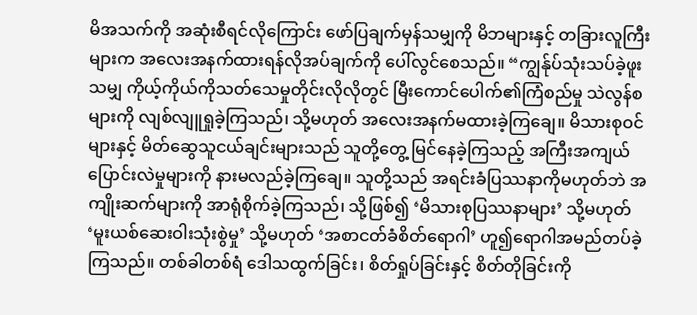မိအသက်ကို အဆုံးစီရင်လိုကြောင်း ဖော်ပြချက်မှန်သမျှကို မိဘများနှင့် တခြားလူကြီးများက အလေးအနက်ထားရန်လိုအပ်ချက်ကို ပေါ်လွင်စေသည်။ “ကျွန်ုပ်သုံးသပ်ခဲ့ဖူးသမျှ ကိုယ့်ကိုယ်ကိုသတ်သေမှုတိုင်းလိုလိုတွင် မြီးကောင်ပေါက်၏ကြံစည်မှု သဲလွန်စများကို လျစ်လျူရှုခဲ့ကြသည်၊ သို့မဟုတ် အလေးအနက်မထားခဲ့ကြချေ။ မိသားစုဝင်များနှင့် မိတ်ဆွေသူငယ်ချင်းများသည် သူတို့တွေ့ မြင်နေခဲ့ကြသည့် အကြီးအကျယ်ပြောင်းလဲမှုများကို နားမလည်ခဲ့ကြချေ။ သူတို့သည် အရင်းခံပြဿနာကိုမဟုတ်ဘဲ အကျိုးဆက်များကို အာရုံစိုက်ခဲ့ကြသည်၊ သို့ဖြစ်၍ ‘မိသားစုပြဿနာများ’ သို့မဟုတ် ‘မူးယစ်ဆေးဝါးသုံးစွဲမှု’ သို့မဟုတ် ‘အစာငတ်ခံစိတ်ရောဂါ’ ဟူ၍ရောဂါအမည်တပ်ခဲ့ကြသည်။ တစ်ခါတစ်ရံ ဒေါသထွက်ခြင်း၊ စိတ်ရှုပ်ခြင်းနှင့် စိတ်တိုခြင်းကို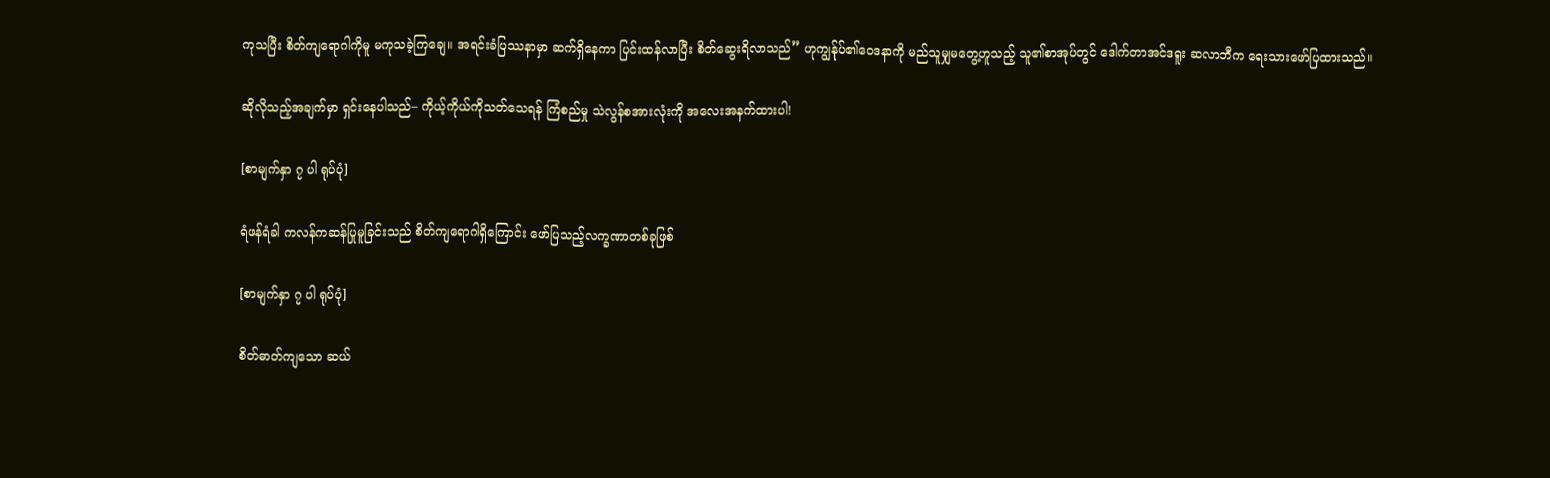ကုသပြီး စိတ်ကျရောဂါကိုမူ မကုသခဲ့ကြချေ။ အရင်းခံပြဿနာမှာ ဆက်ရှိနေကာ ပြင်းထန်လာပြီး စိတ်ဆွေးရိလာသည်” ဟုကျွန်ုပ်၏ဝေဒနာကို မည်သူမျှမတွေ့ဟူသည့် သူ၏စာအုပ်တွင် ဒေါက်တာအင်ဒရူး ဆလာဘီက ရေးသားဖော်ပြထားသည်။

ဆိုလိုသည့်အချက်မှာ ရှင်းနေပါသည်– ကိုယ့်ကိုယ်ကိုသတ်သေရန် ကြံစည်မှု သဲလွန်စအားလုံးကို အလေးအနက်ထားပါ!

[စာမျက်နှာ ၇ ပါ ရုပ်ပုံ]

ရံဖန်ရံခါ ကလန်ကဆန်ပြုမူခြင်းသည် စိတ်ကျရောဂါရှိကြောင်း ဖော်ပြသည့်လက္ခဏာတစ်ခုဖြစ်

[စာမျက်နှာ ၇ ပါ ရုပ်ပုံ]

စိတ်ဓာတ်ကျသော ဆယ်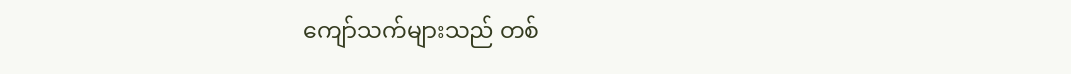ကျော်သက်များသည် တစ်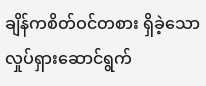ချိန်ကစိတ်ဝင်တစား ရှိခဲ့သော လှုပ်ရှားဆောင်ရွက်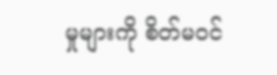မှုများကို စိတ်မဝင်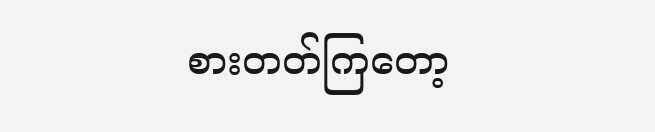စားတတ်ကြတော့